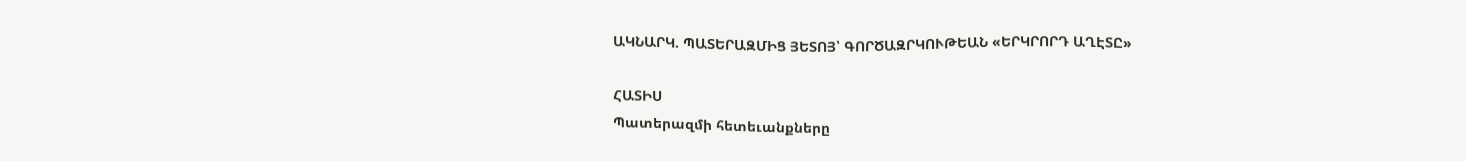ԱԿՆԱՐԿ. ՊԱՏԵՐԱԶՄԻՑ ՅԵՏՈՅ՝ ԳՈՐԾԱԶՐԿՈՒԹԵԱՆ «ԵՐԿՐՈՐԴ ԱՂԷՏԸ»

ՀԱՏԻՍ
Պատերազմի հետեւանքները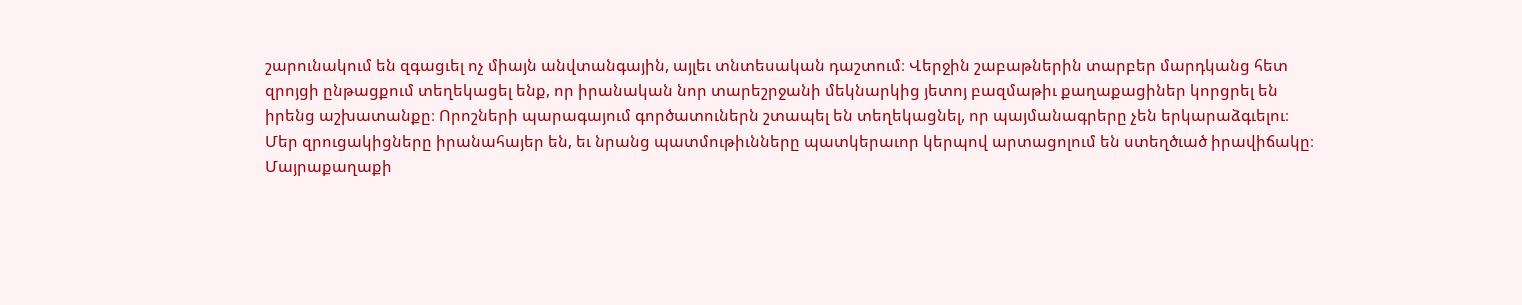շարունակում են զգացւել ոչ միայն անվտանգային, այլեւ տնտեսական դաշտում։ Վերջին շաբաթներին տարբեր մարդկանց հետ զրոյցի ընթացքում տեղեկացել ենք, որ իրանական նոր տարեշրջանի մեկնարկից յետոյ բազմաթիւ քաղաքացիներ կորցրել են իրենց աշխատանքը։ Որոշների պարագայում գործատուներն շտապել են տեղեկացնել, որ պայմանագրերը չեն երկարաձգւելու։
Մեր զրուցակիցները իրանահայեր են, եւ նրանց պատմութիւնները պատկերաւոր կերպով արտացոլում են ստեղծւած իրավիճակը։
Մայրաքաղաքի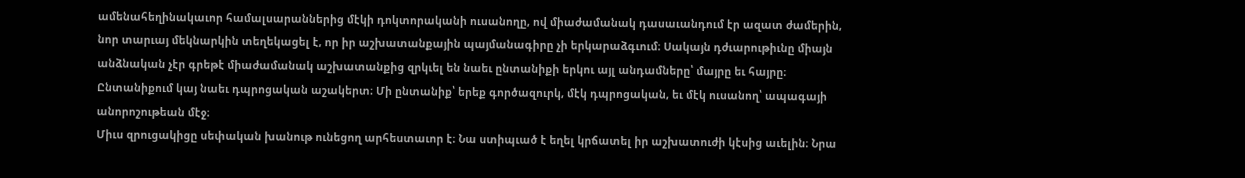ամենահեղինակաւոր համալսարաններից մէկի դոկտորականի ուսանողը, ով միաժամանակ դասաւանդում էր ազատ ժամերին, նոր տարւայ մեկնարկին տեղեկացել է, որ իր աշխատանքային պայմանագիրը չի երկարաձգւում։ Սակայն դժւարութիւնը միայն անձնական չէր գրեթէ միաժամանակ աշխատանքից զրկւել են նաեւ ընտանիքի երկու այլ անդամները՝ մայրը եւ հայրը։ Ընտանիքում կայ նաեւ դպրոցական աշակերտ։ Մի ընտանիք՝ երեք գործազուրկ, մէկ դպրոցական, եւ մէկ ուսանող՝ ապագայի անորոշութեան մէջ։
Միւս զրուցակիցը սեփական խանութ ունեցող արհեստաւոր է։ Նա ստիպւած է եղել կրճատել իր աշխատուժի կէսից աւելին։ Նրա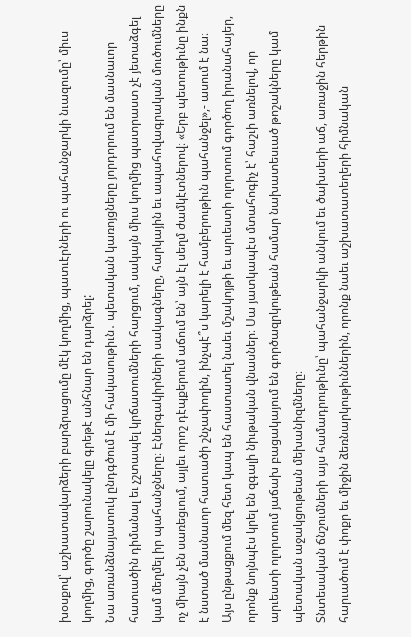խօսքով՝ աշխատավարձերի բարձրացումը մէկ կողմից, պատւէրների ու պահանջարկի նւազումը՝ միւս կողմից, գործը շարունակելը գրեթէ անհնար են դարձրել:
Նա առանձնայատուկ ընդգծում է մի հակասութիւն․ պետական կառոյցները յորդորում են մասնաւոր հատւածին դիմանալ եւ չշտապել կրճատումների հարցում, սակայն միւս կողմից պատրաստ չէ յետաձգել կամ մեղմել իր պահանջները։ Էներգակիրների սակագները, հարկային եւ ապահովագրական մուծումները ոչ միայն չեն սառեցւում, այլեւ որոշ դէպքերում աճում են՝ այն էլ սեղմ ժամկէտներով։ «Երբ պետութիւնը ինքն է նստած մասնաւոր հատւածի շնչափողին, ինչպէ՞ս կարելի է համբերութիւն պահանջել»,- ասում է նա։
Այս ընթացքում մեզ հետ կապ են հաստատել նաեւ մշակոյթի եւ արւեստի ոլորտում գործող իրանահայեր, որոնք նոյնպէս կրել են զգալի նիւթական վնասներ։ Սա յատկապէս մտահոգիչ է՝ հաշւի առնելով, որ արւեստի ոլորտում յաճախ բացակայում են գործազրկութեան համար նախատեսւած թոշակները կամ պետական աջակցութեան մեխանիզմները։
Տնտեսական ճնշումների այս համադրութիւնը՝ պահանջարկի անկում եւ ծախսերի աճ, առաջին հերթին հարւածում է փոքր եւ միջին ձեռնարկութիւններին, որոնք նաեւ աշխատատեղերի հիմնական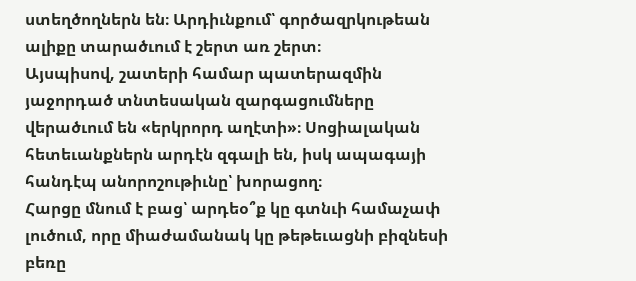ստեղծողներն են։ Արդիւնքում՝ գործազրկութեան ալիքը տարածւում է շերտ առ շերտ։
Այսպիսով, շատերի համար պատերազմին յաջորդած տնտեսական զարգացումները վերածւում են «երկրորդ աղէտի»։ Սոցիալական հետեւանքներն արդէն զգալի են, իսկ ապագայի հանդէպ անորոշութիւնը՝ խորացող։
Հարցը մնում է բաց՝ արդեօ՞ք կը գտնւի համաչափ լուծում, որը միաժամանակ կը թեթեւացնի բիզնեսի բեռը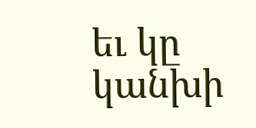եւ կը կանխի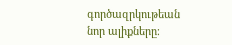գործազրկութեան նոր ալիքները։